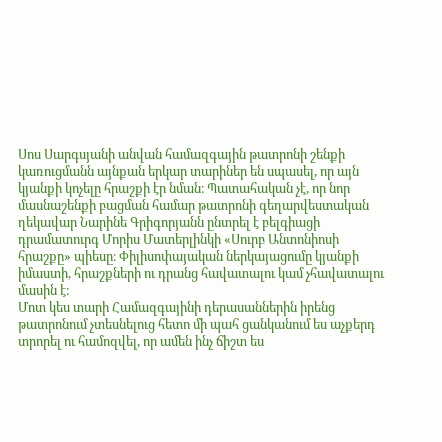Սոս Սարգսյանի անվան համազգային թատրոնի շենքի կառուցմանն այնքան երկար տարիներ են սպասել, որ այն կյանքի կոչելը հրաշքի էր նման։ Պատահական չէ, որ նոր մասնաշենքի բացման համար թատրոնի գեղարվեստական ղեկավար Նարինե Գրիգորյանն ընտրել է բելգիացի դրամատուրգ Մորիս Մատերլինկի «Սուրբ Անտոնիոսի հրաշքը» պիեսը։ Փիլիսոփայական ներկայացումը կյանքի իմաստի, հրաշքների ու դրանց հավատալու կամ չհավատալու մասին է։
Մոտ կես տարի Համազգայինի դերասաններին իրենց թատրոնում չտեսնելուց հետո մի պահ ցանկանում ես աչքերդ տրորել ու համոզվել, որ ամեն ինչ ճիշտ ես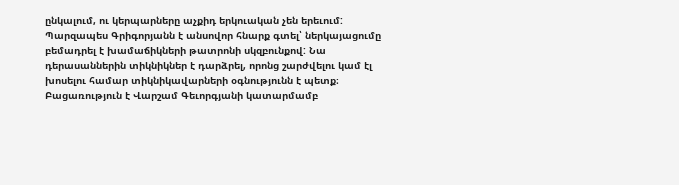ընկալում, ու կերպարները աչքիդ երկուական չեն երեւում: Պարզապես Գրիգորյանն է անսովոր հնարք գտել՝ ներկայացումը բեմադրել է խամաճիկների թատրոնի սկզբունքով: Նա դերասաններին տիկնիկներ է դարձրել, որոնց շարժվելու կամ էլ խոսելու համար տիկնիկավարների օգնությունն է պետք։ Բացառություն է Վարշամ Գեւորգյանի կատարմամբ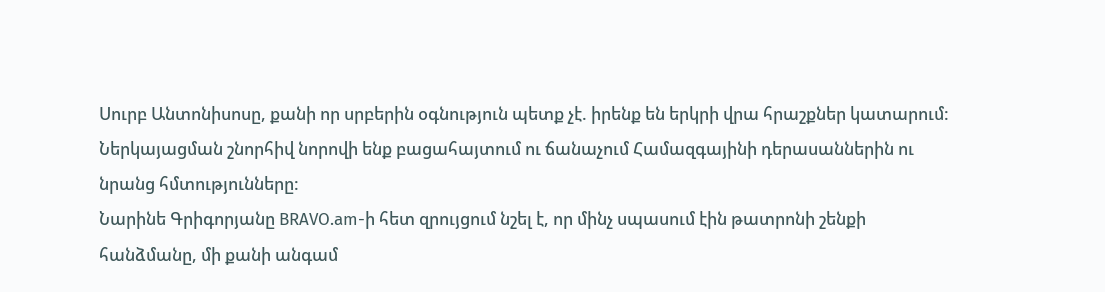Սուրբ Անտոնիսոսը, քանի որ սրբերին օգնություն պետք չէ. իրենք են երկրի վրա հրաշքներ կատարում: Ներկայացման շնորհիվ նորովի ենք բացահայտում ու ճանաչում Համազգայինի դերասաններին ու նրանց հմտությունները:
Նարինե Գրիգորյանը BRAVO.am-ի հետ զրույցում նշել է, որ մինչ սպասում էին թատրոնի շենքի հանձմանը, մի քանի անգամ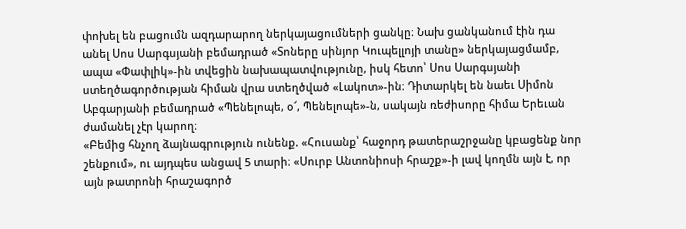փոխել են բացումն ազդարարող ներկայացումների ցանկը։ Նախ ցանկանում էին դա անել Սոս Սարգսյանի բեմադրած «Տոները սինյոր Կուպելլոյի տանը» ներկայացմամբ, ապա «Փափլիկ»-ին տվեցին նախապատվությունը, իսկ հետո՝ Սոս Սարգսյանի ստեղծագործության հիման վրա ստեղծված «Լակոտ»-ին։ Դիտարկել են նաեւ Սիմոն Աբգարյանի բեմադրած «Պենելոպե, օ՜, Պենելոպե»-ն, սակայն ռեժիսորը հիմա Երեւան ժամանել չէր կարող։
«Բեմից հնչող ձայնագրություն ունենք. «Հուսանք՝ հաջորդ թատերաշրջանը կբացենք նոր շենքում», ու այդպես անցավ 5 տարի։ «Սուրբ Անտոնիոսի հրաշք»-ի լավ կողմն այն է, որ այն թատրոնի հրաշագործ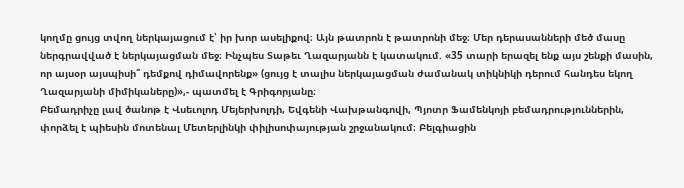կողմը ցույց տվող ներկայացում է՝ իր խոր ասելիքով։ Այն թատրոն է թատրոնի մեջ։ Մեր դերասանների մեծ մասը ներգրավված է ներկայացման մեջ։ Ինչպես Տաթեւ Ղազարյանն է կատակում. «35 տարի երազել ենք այս շենքի մասին, որ այսօր այսպիսի՞ դեմքով դիմավորենք» (ցույց է տալիս ներկայացման ժամանակ տիկնիկի դերում հանդես եկող Ղազարյանի միմիկաները)»,- պատմել է Գրիգորյանը։
Բեմադրիչը լավ ծանոթ է Վսեւոլոդ Մեյերխոլդի, Եվգենի Վախթանգովի, Պյոտր Ֆամենկոյի բեմադրություններին, փորձել է պիեսին մոտենալ Մետերլինկի փիլիսոփայության շրջանակում։ Բելգիացին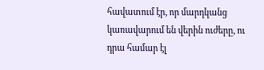հավատում էր, որ մարդկանց կառավարում են վերին ուժերը, ու դրա համար էլ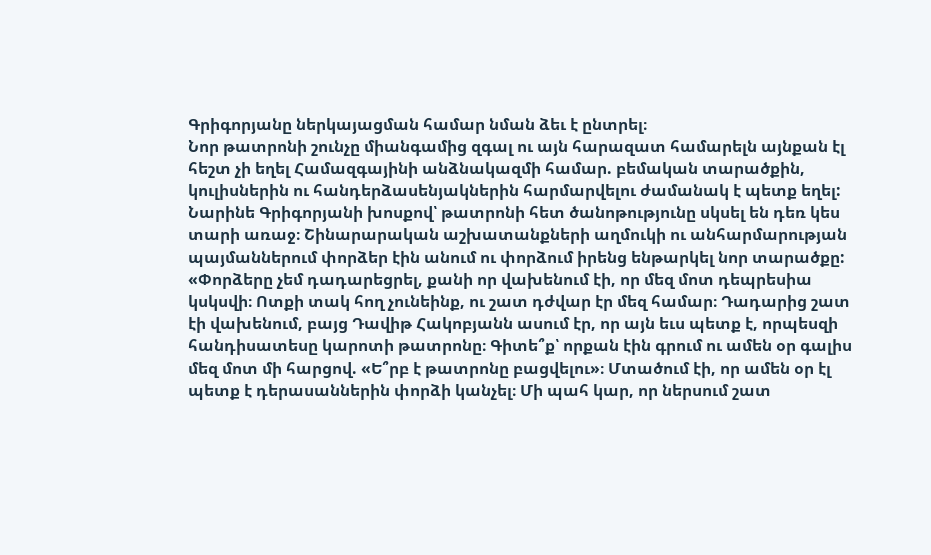Գրիգորյանը ներկայացման համար նման ձեւ է ընտրել։
Նոր թատրոնի շունչը միանգամից զգալ ու այն հարազատ համարելն այնքան էլ հեշտ չի եղել Համազգայինի անձնակազմի համար. բեմական տարածքին, կուլիսներին ու հանդերձասենյակներին հարմարվելու ժամանակ է պետք եղել: Նարինե Գրիգորյանի խոսքով՝ թատրոնի հետ ծանոթությունը սկսել են դեռ կես տարի առաջ։ Շինարարական աշխատանքների աղմուկի ու անհարմարության պայմաններում փորձեր էին անում ու փորձում իրենց ենթարկել նոր տարածքը:
«Փորձերը չեմ դադարեցրել, քանի որ վախենում էի, որ մեզ մոտ դեպրեսիա կսկսվի։ Ոտքի տակ հող չունեինք, ու շատ դժվար էր մեզ համար։ Դադարից շատ էի վախենում, բայց Դավիթ Հակոբյանն ասում էր, որ այն եւս պետք է, որպեսզի հանդիսատեսը կարոտի թատրոնը։ Գիտե՞ք՝ որքան էին գրում ու ամեն օր գալիս մեզ մոտ մի հարցով. «Ե՞րբ է թատրոնը բացվելու»։ Մտածում էի, որ ամեն օր էլ պետք է դերասաններին փորձի կանչել։ Մի պահ կար, որ ներսում շատ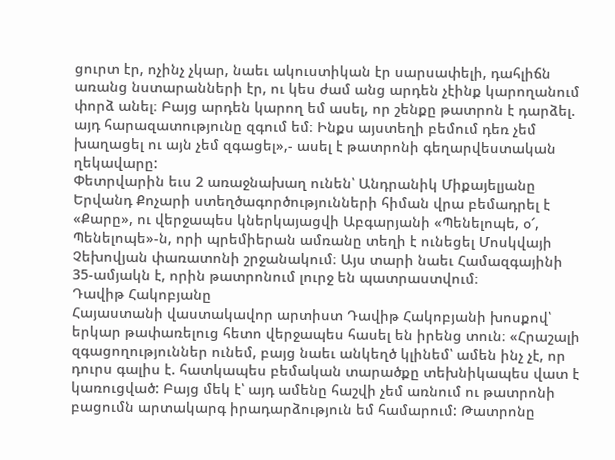ցուրտ էր, ոչինչ չկար, նաեւ ակուստիկան էր սարսափելի, դահլիճն առանց նստարանների էր, ու կես ժամ անց արդեն չէինք կարողանում փորձ անել։ Բայց արդեն կարող եմ ասել, որ շենքը թատրոն է դարձել. այդ հարազատությունը զգում եմ։ Ինքս այստեղի բեմում դեռ չեմ խաղացել ու այն չեմ զգացել»,- ասել է թատրոնի գեղարվեստական ղեկավարը:
Փետրվարին եւս 2 առաջնախաղ ունեն՝ Անդրանիկ Միքայելյանը Երվանդ Քոչարի ստեղծագործությունների հիման վրա բեմադրել է «Քարը», ու վերջապես կներկայացվի Աբգարյանի «Պենելոպե, օ՜, Պենելոպե»-ն, որի պրեմիերան ամռանը տեղի է ունեցել Մոսկվայի Չեխովյան փառատոնի շրջանակում։ Այս տարի նաեւ Համազգայինի 35-ամյակն է, որին թատրոնում լուրջ են պատրաստվում։
Դավիթ Հակոբյանը
Հայաստանի վաստակավոր արտիստ Դավիթ Հակոբյանի խոսքով՝ երկար թափառելուց հետո վերջապես հասել են իրենց տուն։ «Հրաշալի զգացողություններ ունեմ, բայց նաեւ անկեղծ կլինեմ՝ ամեն ինչ չէ, որ դուրս գալիս է. հատկապես բեմական տարածքը տեխնիկապես վատ է կառուցված: Բայց մեկ է՝ այդ ամենը հաշվի չեմ առնում ու թատրոնի բացումն արտակարգ իրադարձություն եմ համարում: Թատրոնը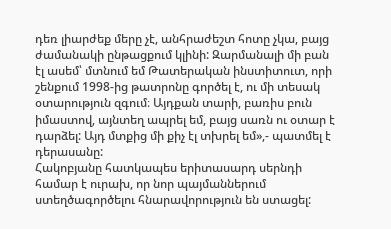դեռ լիարժեք մերը չէ, անհրաժեշտ հոտը չկա, բայց ժամանակի ընթացքում կլինի: Զարմանալի մի բան էլ ասեմ՝ մտնում եմ Թատերական ինստիտուտ, որի շենքում 1998-ից թատրոնը գործել է, ու մի տեսակ օտարություն զգում։ Այդքան տարի, բառիս բուն իմաստով, այնտեղ ապրել եմ, բայց սառն ու օտար է դարձել: Այդ մտքից մի քիչ էլ տխրել եմ»,- պատմել է դերասանը:
Հակոբյանը հատկապես երիտասարդ սերնդի համար է ուրախ, որ նոր պայմաններում ստեղծագործելու հնարավորություն են ստացել: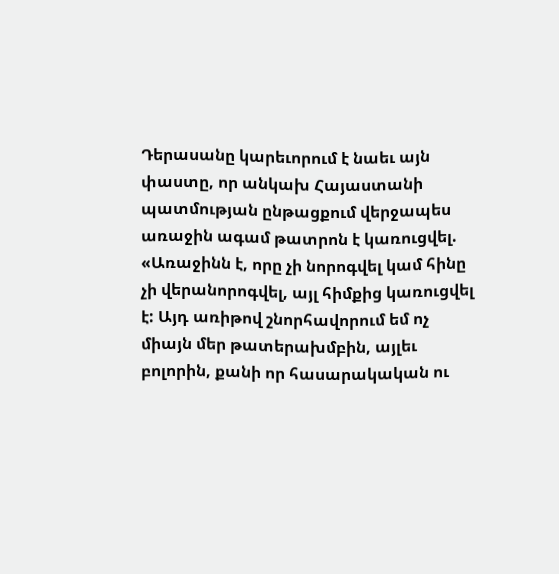Դերասանը կարեւորում է նաեւ այն փաստը, որ անկախ Հայաստանի պատմության ընթացքում վերջապես առաջին ագամ թատրոն է կառուցվել. «Առաջինն է, որը չի նորոգվել կամ հինը չի վերանորոգվել, այլ հիմքից կառուցվել է: Այդ առիթով շնորհավորում եմ ոչ միայն մեր թատերախմբին, այլեւ բոլորին, քանի որ հասարակական ու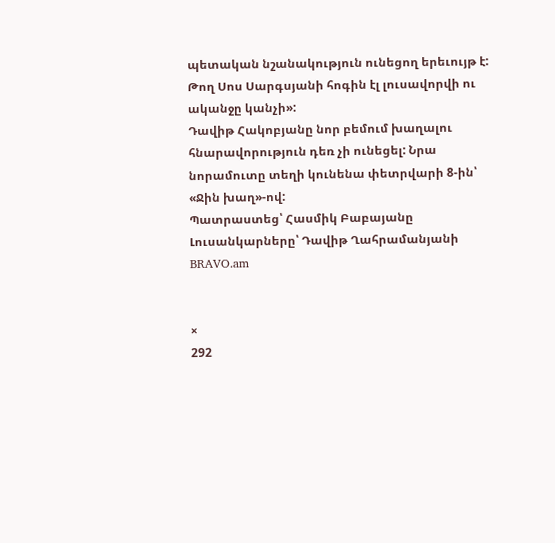պետական նշանակություն ունեցող երեւույթ է: Թող Սոս Սարգսյանի հոգին էլ լուսավորվի ու ականջը կանչի»:
Դավիթ Հակոբյանը նոր բեմում խաղալու հնարավորություն դեռ չի ունեցել: Նրա նորամուտը տեղի կունենա փետրվարի 8-ին՝ «Ջին խաղ»-ով:
Պատրաստեց՝ Հասմիկ Բաբայանը
Լուսանկարները՝ Դավիթ Ղահրամանյանի
BRAVO.am


×
292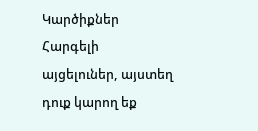Կարծիքներ
Հարգելի այցելուներ, այստեղ դուք կարող եք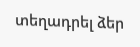տեղադրել ձեր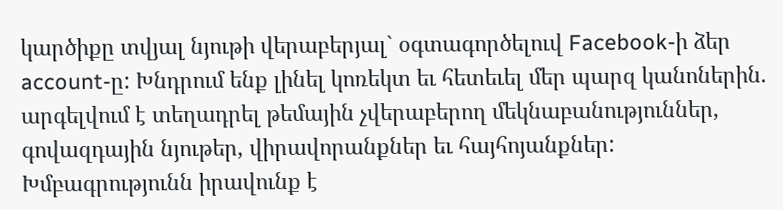կարծիքը տվյալ նյութի վերաբերյալ` օգտագործելուվ Facebook-ի ձեր account-ը: Խնդրում ենք լինել կոռեկտ եւ հետեւել մեր պարզ կանոներին. արգելվում է տեղադրել թեմային չվերաբերող մեկնաբանություններ, գովազդային նյութեր, վիրավորանքներ եւ հայհոյանքներ: Խմբագրությունն իրավունք է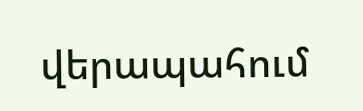վերապահում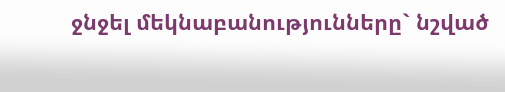ջնջել մեկնաբանությունները` նշված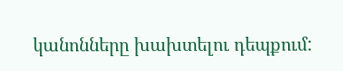կանոնները խախտելու դեպքում: